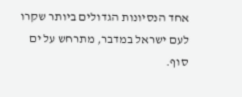אחד הנסיונות הגדולים ביותר שקרו לעם ישראל במדבר, מתרחש על ים סוף.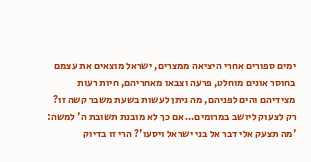ימים ספורים אחרי היציאה ממצרים, ישראל מוצאים את עצמם בחוסר אונים מוחלט, פרעה וצבאו מאחריהם, חיות רעות מצידיהם והים לפניהם, מה ניתן לעשות בשעת משבר קשה זו? רק לצעוק ליושב במרומים… אם כך לא מובנת תשובת ה' למשה: 'מה תצעק אלי דבר אל בני ישראל ויסעו'? הרי זו בדיוק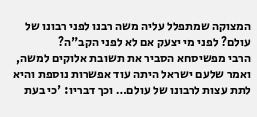המצוקה שמתפלל עליה משה רבנו לפני רבונו של עולם? לפני מי יצעק אם לא לפני הקב"ה?
הרבי מפשיסחא הסביר את תשובת אלוקים למשה, ואמר שלעם ישראל היתה עוד אפשרות נוספת והיא לתת עצות לרבונו של עולם… וכך דבריו: 'כי בעת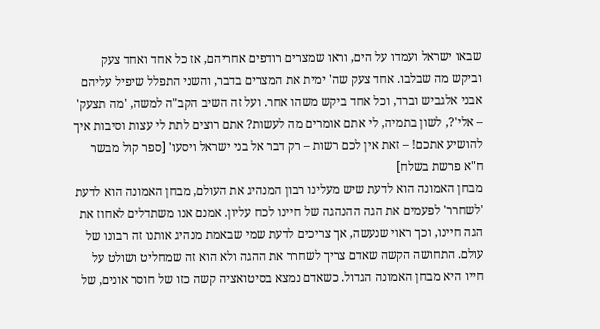שבאו ישראל ועמדו על הים, וראו שמצרים רודפים אחריהם, אז כל אחד ואחד צעק וביקש מה שבלבו. אחד צעק שה' ימית את המצרים בדבר, והשני התפלל שיפיל עליהם אבני אלגביש וברד, וכל אחד ביקש משהו אחר. ועל זה השיב הקב"ה למשה, 'מה תצעק' – אלי'?, לשון בתמיה, לי אתם אומרים מה לעשות? אתם רוצים לתת לי עצות וסיבות איך להושיע אתכם! – זאת אין לכם רשות – רק דבר אל בני ישראל ויסעו' [ספר קול מבשר ח"א פרשת בשלח]
מבחן האמונה הוא לדעת שיש מעלינו רבון המנהיג את העולם, מבחן האמונה הוא לדעת 'לשחרר' לפעמים את הגה ההנהגה של חיינו לכח עליון. אמנם אנו משתדלים לאחוז את הגה חיינו, וכך ראוי שנעשה, אך צריכים לדעת שמי שבאמת מנהיג אותנו זה רבונו של עולם. התחושה הקשה שאדם צריך לשחרר את ההגה ולא הוא זה שמחליט ושולט על חייו היא מבחן האמונה הגדול. כשאדם נמצא בסיטואציה קשה כזו של חוסר אונים, של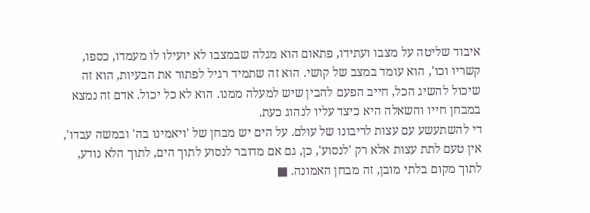איבוד שליטה על מצבו ועתידו, פתאום הוא מגלה שבמצבו לא יועילו לו מעמדו, כספו, קשריו וכו', הוא עומד במצב של קושי. הוא זה שתמיד רגיל לפתור את הבעיות, הוא זה שיכול להשיג הכל, חייב הפעם להבין שיש למעלה ממנו. הוא לא כל יכול. אדם זה נמצא במבחן חייו והשאלה היא כיצד עליו לנהוג כעת.
די להשתעשע עם עצות לריבונו של עולם. על הים יש מבחן של 'ויאמינו בה' ובמשה עבדו', אין טעם לתת עצות אלא רק 'לנסוע', כן, גם אם מדובר לנסוע לתוך הים, לתוך הלא נודע, לתוך מקום בלתי מובן, זה מבחן האמונה. ■